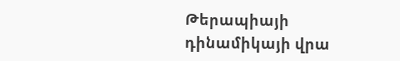Թերապիայի դինամիկայի վրա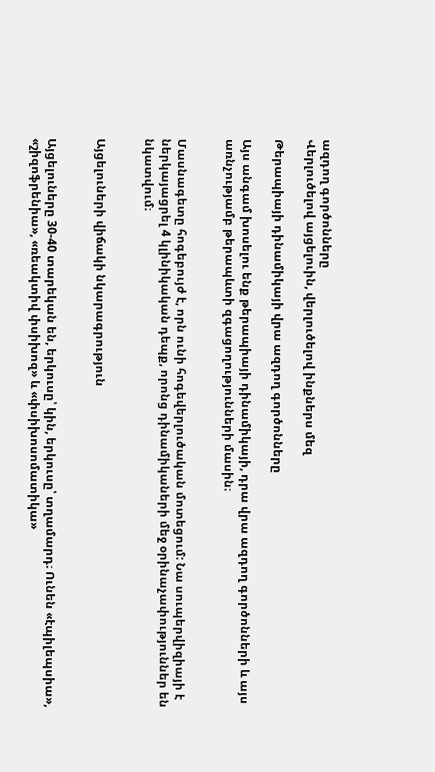ազդող գործոնները
Վերլուծելով այցելուին, վերլուծելով ինքներս մեզ

Թերապիայի դինամիկայի վրա ազդող գործոնները

Այս անգամ խոսելու ենք թերապիայի դինամիկայի, դրա վրա ազդող գործոնների և այս առնչությամբ թերապևտի զգացողությունների մասին։


Մասնագետը հոգեբույժ է, որն ունի հոգեվերլուծական մոտեցում: Նա սուպերվիզիայի է ներկայացրել 4 կլինիկական դեպք, որոնց դինամիկաների մեջ օրինաչափություններ են նկատվում։


Այցելուների վիճակի նկարագրություն


Այցելուները 30-40 տարեկան են, երկուսը՝ կին, երկուսը՝ տղամարդ։ Ունեն «էպիլեպսիա», «շիզոֆրենիա», «ռեակտիվ փսիխոզ» և «փսիխոսոմատիկա»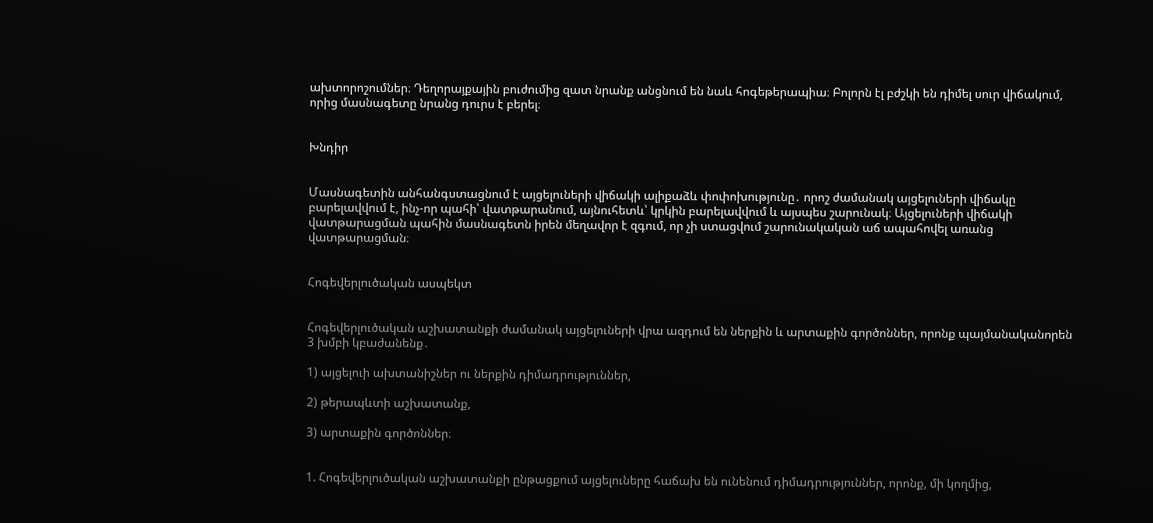ախտորոշումներ։ Դեղորայքային բուժումից զատ նրանք անցնում են նաև հոգեթերապիա։ Բոլորն էլ բժշկի են դիմել սուր վիճակում, որից մասնագետը նրանց դուրս է բերել։


Խնդիր


Մասնագետին անհանգստացնում է այցելուների վիճակի ալիքաձև փոփոխությունը․ որոշ ժամանակ այցելուների վիճակը բարելավվում է, ինչ-որ պահի՝ վատթարանում, այնուհետև՝ կրկին բարելավվում և այսպես շարունակ։ Այցելուների վիճակի վատթարացման պահին մասնագետն իրեն մեղավոր է զգում, որ չի ստացվում շարունակական աճ ապահովել առանց վատթարացման։


Հոգեվերլուծական ասպեկտ


Հոգեվերլուծական աշխատանքի ժամանակ այցելուների վրա ազդում են ներքին և արտաքին գործոններ, որոնք պայմանականորեն 3 խմբի կբաժանենք․

1) այցելուի ախտանիշներ ու ներքին դիմադրություններ,

2) թերապևտի աշխատանք,

3) արտաքին գործոններ։


1. Հոգեվերլուծական աշխատանքի ընթացքում այցելուները հաճախ են ունենում դիմադրություններ, որոնք, մի կողմից,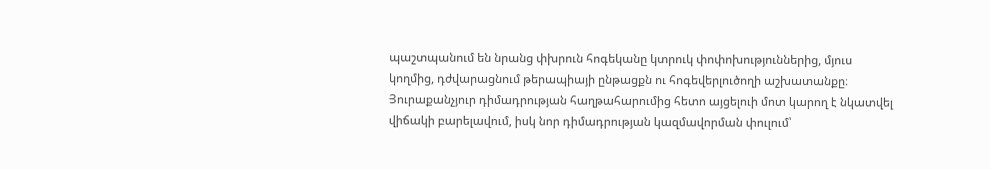պաշտպանում են նրանց փխրուն հոգեկանը կտրուկ փոփոխություններից, մյուս կողմից, դժվարացնում թերապիայի ընթացքն ու հոգեվերլուծողի աշխատանքը։ Յուրաքանչյուր դիմադրության հաղթահարումից հետո այցելուի մոտ կարող է նկատվել վիճակի բարելավում, իսկ նոր դիմադրության կազմավորման փուլում՝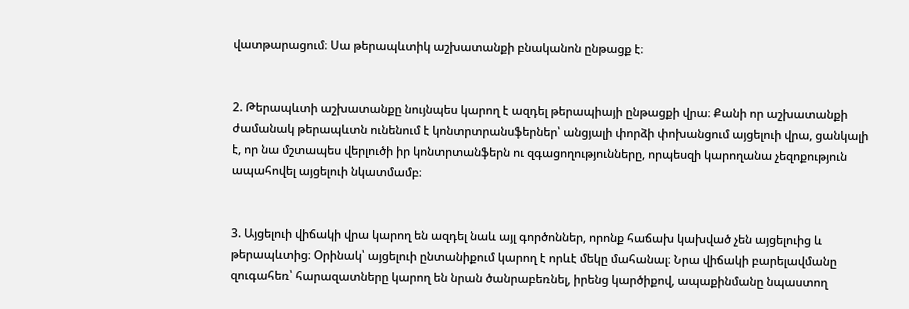վատթարացում։ Սա թերապևտիկ աշխատանքի բնականոն ընթացք է։


2. Թերապևտի աշխատանքը նույնպես կարող է ազդել թերապիայի ընթացքի վրա։ Քանի որ աշխատանքի ժամանակ թերապևտն ունենում է կոնտրտրանսֆերներ՝ անցյալի փորձի փոխանցում այցելուի վրա, ցանկալի է, որ նա մշտապես վերլուծի իր կոնտրտանֆերն ու զգացողությունները, որպեսզի կարողանա չեզոքություն ապահովել այցելուի նկատմամբ։


3. Այցելուի վիճակի վրա կարող են ազդել նաև այլ գործոններ, որոնք հաճախ կախված չեն այցելուից և թերապևտից։ Օրինակ՝ այցելուի ընտանիքում կարող է որևէ մեկը մահանալ։ Նրա վիճակի բարելավմանը զուգահեռ՝ հարազատները կարող են նրան ծանրաբեռնել, իրենց կարծիքով, ապաքինմանը նպաստող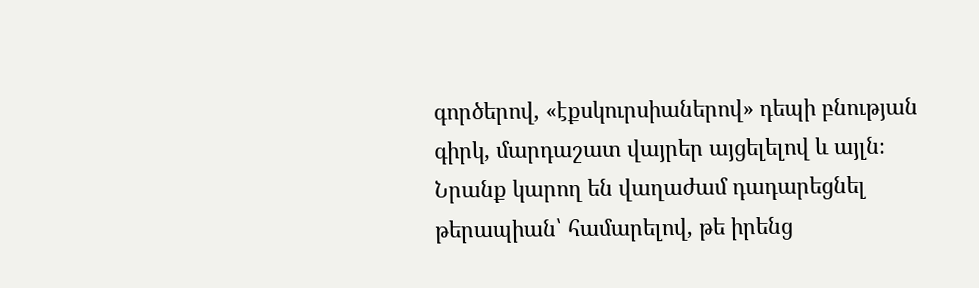գործերով, «էքսկուրսիաներով» դեպի բնության գիրկ, մարդաշատ վայրեր այցելելով և այլն։ Նրանք կարող են վաղաժամ դադարեցնել թերապիան՝ համարելով, թե իրենց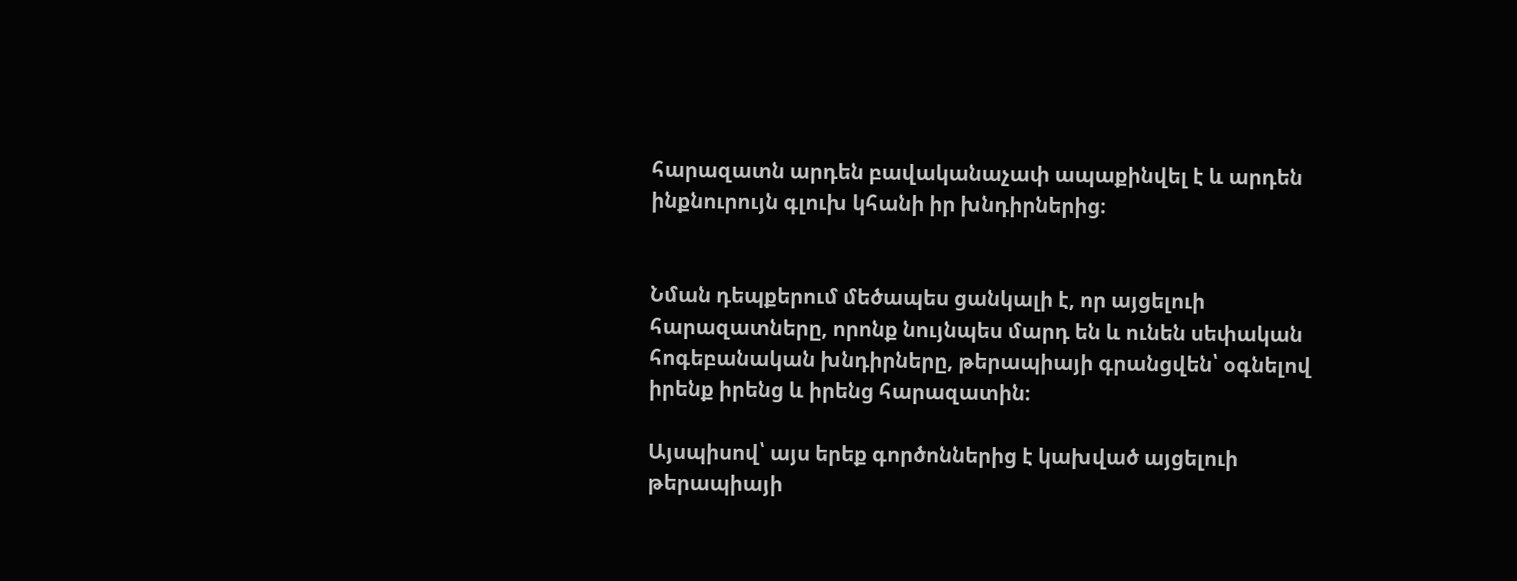հարազատն արդեն բավականաչափ ապաքինվել է և արդեն ինքնուրույն գլուխ կհանի իր խնդիրներից։


Նման դեպքերում մեծապես ցանկալի է, որ այցելուի հարազատները, որոնք նույնպես մարդ են և ունեն սեփական հոգեբանական խնդիրները, թերապիայի գրանցվեն՝ օգնելով իրենք իրենց և իրենց հարազատին։

Այսպիսով՝ այս երեք գործոններից է կախված այցելուի թերապիայի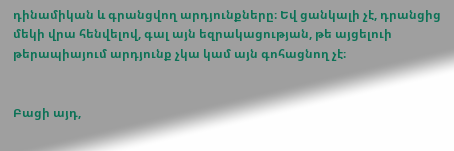դինամիկան և գրանցվող արդյունքները։ Եվ ցանկալի չէ, դրանցից մեկի վրա հենվելով, գալ այն եզրակացության, թե այցելուի թերապիայում արդյունք չկա կամ այն գոհացնող չէ։


Բացի այդ,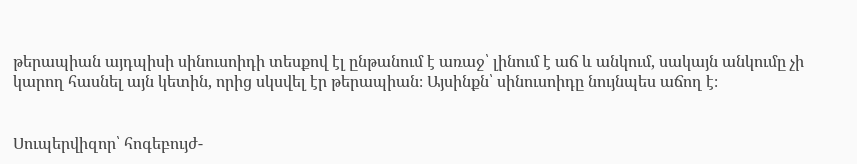թերապիան այդպիսի սինուսոիդի տեսքով էլ ընթանում է առաջ՝ լինում է աճ և անկում, սակայն անկումը չի կարող հասնել այն կետին, որից սկսվել էր թերապիան։ Այսինքն՝ սինուսոիդը նույնպես աճող է։


Սուպերվիզոր՝ հոգեբույժ-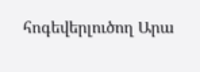հոգեվերլուծող Արա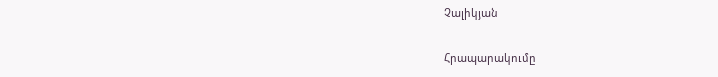Չալիկյան

Հրապարակումը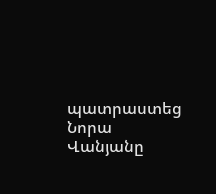պատրաստեց Նորա Վանյանը